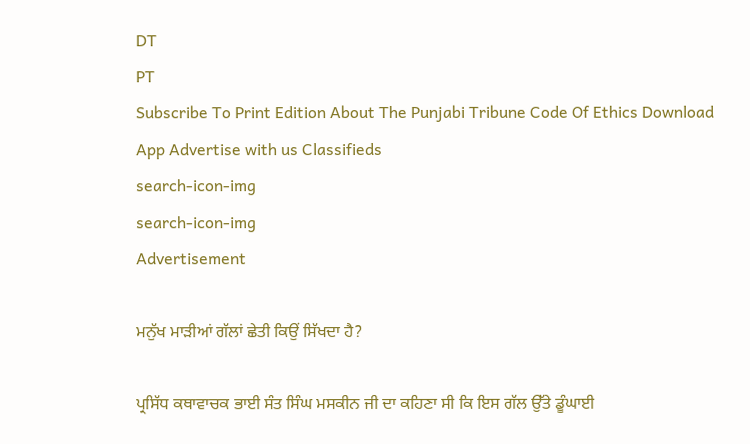DT
PT
Subscribe To Print Edition About The Punjabi Tribune Code Of Ethics Download App Advertise with us Classifieds
search-icon-img
search-icon-img
Advertisement

ਮਨੁੱਖ ਮਾੜੀਆਂ ਗੱਲਾਂ ਛੇਤੀ ਕਿਉਂ ਸਿੱਖਦਾ ਹੈ?

ਪ੍ਰਸਿੱਧ ਕਥਾਵਾਚਕ ਭਾਈ ਸੰਤ ਸਿੰਘ ਮਸਕੀਨ ਜੀ ਦਾ ਕਹਿਣਾ ਸੀ ਕਿ ਇਸ ਗੱਲ ਉੱਤੇ ਡੂੰਘਾਈ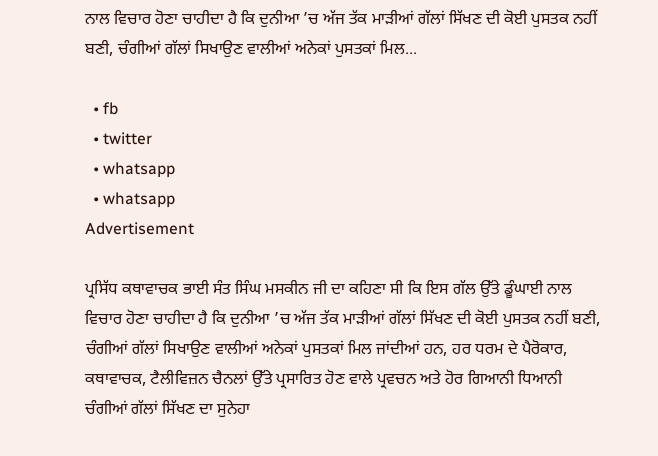ਨਾਲ ਵਿਚਾਰ ਹੋਣਾ ਚਾਹੀਦਾ ਹੈ ਕਿ ਦੁਨੀਆ ’ਚ ਅੱਜ ਤੱਕ ਮਾੜੀਆਂ ਗੱਲਾਂ ਸਿੱਖਣ ਦੀ ਕੋਈ ਪੁਸਤਕ ਨਹੀਂ ਬਣੀ, ਚੰਗੀਆਂ ਗੱਲਾਂ ਸਿਖਾਉਣ ਵਾਲੀਆਂ ਅਨੇਕਾਂ ਪੁਸਤਕਾਂ ਮਿਲ...

  • fb
  • twitter
  • whatsapp
  • whatsapp
Advertisement

ਪ੍ਰਸਿੱਧ ਕਥਾਵਾਚਕ ਭਾਈ ਸੰਤ ਸਿੰਘ ਮਸਕੀਨ ਜੀ ਦਾ ਕਹਿਣਾ ਸੀ ਕਿ ਇਸ ਗੱਲ ਉੱਤੇ ਡੂੰਘਾਈ ਨਾਲ ਵਿਚਾਰ ਹੋਣਾ ਚਾਹੀਦਾ ਹੈ ਕਿ ਦੁਨੀਆ ’ਚ ਅੱਜ ਤੱਕ ਮਾੜੀਆਂ ਗੱਲਾਂ ਸਿੱਖਣ ਦੀ ਕੋਈ ਪੁਸਤਕ ਨਹੀਂ ਬਣੀ, ਚੰਗੀਆਂ ਗੱਲਾਂ ਸਿਖਾਉਣ ਵਾਲੀਆਂ ਅਨੇਕਾਂ ਪੁਸਤਕਾਂ ਮਿਲ ਜਾਂਦੀਆਂ ਹਨ, ਹਰ ਧਰਮ ਦੇ ਪੈਰੋਕਾਰ, ਕਥਾਵਾਚਕ, ਟੈਲੀਵਿਜ਼ਨ ਚੈਨਲਾਂ ਉੱਤੇ ਪ੍ਰਸਾਰਿਤ ਹੋਣ ਵਾਲੇ ਪ੍ਰਵਚਨ ਅਤੇ ਹੋਰ ਗਿਆਨੀ ਧਿਆਨੀ ਚੰਗੀਆਂ ਗੱਲਾਂ ਸਿੱਖਣ ਦਾ ਸੁਨੇਹਾ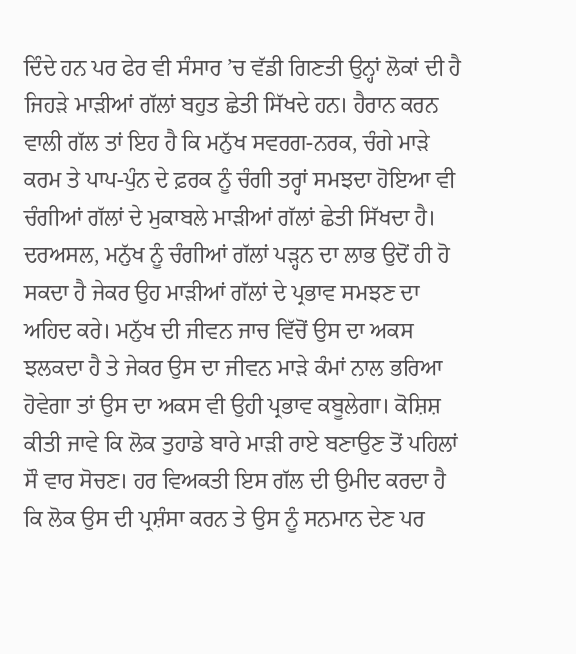ਦਿੰਦੇ ਹਨ ਪਰ ਫੇਰ ਵੀ ਸੰਸਾਰ ’ਚ ਵੱਡੀ ਗਿਣਤੀ ਉਨ੍ਹਾਂ ਲੋਕਾਂ ਦੀ ਹੈ ਜਿਹੜੇ ਮਾੜੀਆਂ ਗੱਲਾਂ ਬਹੁਤ ਛੇਤੀ ਸਿੱਖਦੇ ਹਨ। ਹੈਰਾਨ ਕਰਨ ਵਾਲੀ ਗੱਲ ਤਾਂ ਇਹ ਹੈ ਕਿ ਮਨੁੱਖ ਸਵਰਗ-ਨਰਕ, ਚੰਗੇ ਮਾੜੇ ਕਰਮ ਤੇ ਪਾਪ-ਪੁੰਨ ਦੇ ਫ਼ਰਕ ਨੂੰ ਚੰਗੀ ਤਰ੍ਹਾਂ ਸਮਝਦਾ ਹੋਇਆ ਵੀ ਚੰਗੀਆਂ ਗੱਲਾਂ ਦੇ ਮੁਕਾਬਲੇ ਮਾੜੀਆਂ ਗੱਲਾਂ ਛੇਤੀ ਸਿੱਖਦਾ ਹੈ। ਦਰਅਸਲ, ਮਨੁੱਖ ਨੂੰ ਚੰਗੀਆਂ ਗੱਲਾਂ ਪੜ੍ਹਨ ਦਾ ਲਾਭ ਉਦੋਂ ਹੀ ਹੋ ਸਕਦਾ ਹੈ ਜੇਕਰ ਉਹ ਮਾੜੀਆਂ ਗੱਲਾਂ ਦੇ ਪ੍ਰਭਾਵ ਸਮਝਣ ਦਾ ਅਹਿਦ ਕਰੇ। ਮਨੁੱਖ ਦੀ ਜੀਵਨ ਜਾਚ ਵਿੱਚੋਂ ਉਸ ਦਾ ਅਕਸ ਝਲਕਦਾ ਹੈ ਤੇ ਜੇਕਰ ਉਸ ਦਾ ਜੀਵਨ ਮਾੜੇ ਕੰਮਾਂ ਨਾਲ ਭਰਿਆ ਹੋਵੇਗਾ ਤਾਂ ਉਸ ਦਾ ਅਕਸ ਵੀ ਉਹੀ ਪ੍ਰਭਾਵ ਕਬੂਲੇਗਾ। ਕੋਸ਼ਿਸ਼ ਕੀਤੀ ਜਾਵੇ ਕਿ ਲੋਕ ਤੁਹਾਡੇ ਬਾਰੇ ਮਾੜੀ ਰਾਏ ਬਣਾਉਣ ਤੋਂ ਪਹਿਲਾਂ ਸੌ ਵਾਰ ਸੋਚਣ। ਹਰ ਵਿਅਕਤੀ ਇਸ ਗੱਲ ਦੀ ਉਮੀਦ ਕਰਦਾ ਹੈ ਕਿ ਲੋਕ ਉਸ ਦੀ ਪ੍ਰਸ਼ੰਸਾ ਕਰਨ ਤੇ ਉਸ ਨੂੰ ਸਨਮਾਨ ਦੇਣ ਪਰ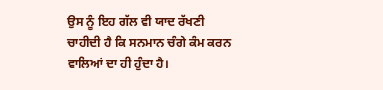ਉਸ ਨੂੰ ਇਹ ਗੱਲ ਵੀ ਯਾਦ ਰੱਖਣੀ ਚਾਹੀਦੀ ਹੈ ਕਿ ਸਨਮਾਨ ਚੰਗੇ ਕੰਮ ਕਰਨ ਵਾਲਿਆਂ ਦਾ ਹੀ ਹੁੰਦਾ ਹੈ।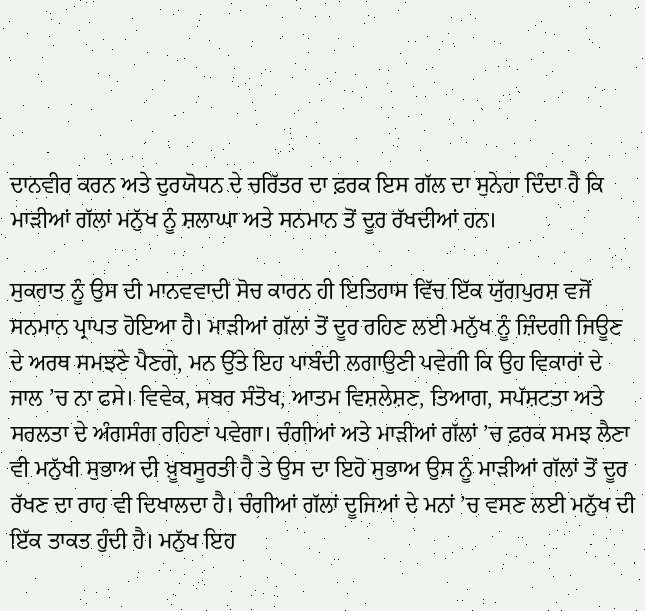ਦਾਨਵੀਰ ਕਰਨ ਅਤੇ ਦੁਰਯੋਧਨ ਦੇ ਚਰਿੱਤਰ ਦਾ ਫ਼ਰਕ ਇਸ ਗੱਲ ਦਾ ਸੁਨੇਹਾ ਦਿੰਦਾ ਹੈ ਕਿ ਮਾੜੀਆਂ ਗੱਲਾਂ ਮਨੁੱਖ ਨੂੰ ਸ਼ਲਾਘਾ ਅਤੇ ਸਨਮਾਨ ਤੋਂ ਦੂਰ ਰੱਖਦੀਆਂ ਹਨ।

ਸੁਕਰਾਤ ਨੂੰ ਉਸ ਦੀ ਮਾਨਵਵਾਦੀ ਸੋਚ ਕਾਰਨ ਹੀ ਇਤਿਹਾਸ ਵਿੱਚ ਇੱਕ ਯੁੱਗਪੁਰਸ਼ ਵਜੋਂ ਸਨਮਾਨ ਪ੍ਰਾਪਤ ਹੋਇਆ ਹੈ। ਮਾੜੀਆਂ ਗੱਲਾਂ ਤੋਂ ਦੂਰ ਰਹਿਣ ਲਈ ਮਨੁੱਖ ਨੂੰ ਜ਼ਿੰਦਗੀ ਜਿਊਣ ਦੇ ਅਰਥ ਸਮਝਣੇ ਪੈਣਗੇ, ਮਨ ਉੱਤੇ ਇਹ ਪਾਬੰਦੀ ਲਗਾਉਣੀ ਪਵੇਗੀ ਕਿ ਉਹ ਵਿਕਾਰਾਂ ਦੇ ਜਾਲ ’ਚ ਨਾ ਫਸੇ। ਵਿਵੇਕ, ਸਬਰ ਸੰਤੋਖ, ਆਤਮ ਵਿਸ਼ਲੇਸ਼ਣ, ਤਿਆਗ, ਸਪੱਸ਼ਟਤਾ ਅਤੇ ਸਰਲਤਾ ਦੇ ਅੰਗਸੰਗ ਰਹਿਣਾ ਪਵੇਗਾ। ਚੰਗੀਆਂ ਅਤੇ ਮਾੜੀਆਂ ਗੱਲਾਂ ’ਚ ਫ਼ਰਕ ਸਮਝ ਲੈਣਾ ਵੀ ਮਨੁੱਖੀ ਸੁਭਾਅ ਦੀ ਖ਼ੂਬਸੂਰਤੀ ਹੈ ਤੇ ਉਸ ਦਾ ਇਹੋ ਸੁਭਾਅ ਉਸ ਨੂੰ ਮਾੜੀਆਂ ਗੱਲਾਂ ਤੋਂ ਦੂਰ ਰੱਖਣ ਦਾ ਰਾਹ ਵੀ ਦਿਖਾਲਦਾ ਹੈ। ਚੰਗੀਆਂ ਗੱਲਾਂ ਦੂਜਿਆਂ ਦੇ ਮਨਾਂ ’ਚ ਵਸਣ ਲਈ ਮਨੁੱਖ ਦੀ ਇੱਕ ਤਾਕਤ ਹੁੰਦੀ ਹੈ। ਮਨੁੱਖ ਇਹ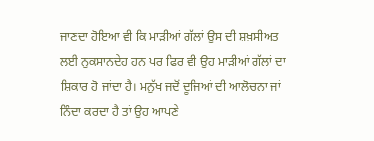ਜਾਣਦਾ ਹੋਇਆ ਵੀ ਕਿ ਮਾੜੀਆਂ ਗੱਲਾਂ ਉਸ ਦੀ ਸ਼ਖ਼ਸੀਅਤ ਲਈ ਨੁਕਸਾਨਦੇਹ ਹਨ ਪਰ ਫਿਰ ਵੀ ਉਹ ਮਾੜੀਆਂ ਗੱਲਾਂ ਦਾ ਸ਼ਿਕਾਰ ਹੋ ਜਾਂਦਾ ਹੈ। ਮਨੁੱਖ ਜਦੋਂ ਦੂਜਿਆਂ ਦੀ ਆਲੋਚਨਾ ਜਾਂ ਨਿੰਦਾ ਕਰਦਾ ਹੈ ਤਾਂ ਉਹ ਆਪਣੇ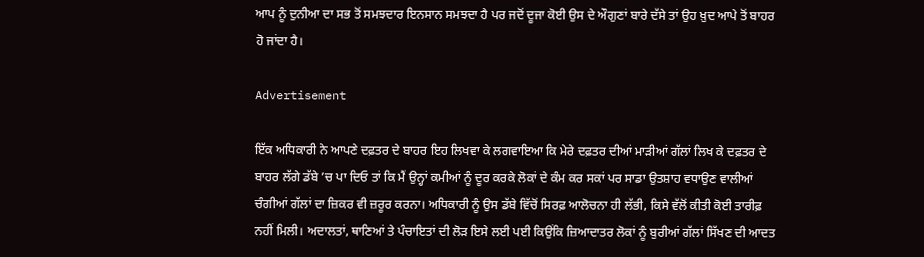ਆਪ ਨੂੰ ਦੁਨੀਆ ਦਾ ਸਭ ਤੋਂ ਸਮਝਦਾਰ ਇਨਸਾਨ ਸਮਝਦਾ ਹੈ ਪਰ ਜਦੋਂ ਦੂਜਾ ਕੋਈ ਉਸ ਦੇ ਔਗੁਣਾਂ ਬਾਰੇ ਦੱਸੇ ਤਾਂ ਉਹ ਖ਼ੁਦ ਆਪੇ ਤੋਂ ਬਾਹਰ ਹੋ ਜਾਂਦਾ ਹੈ।

Advertisement

ਇੱਕ ਅਧਿਕਾਰੀ ਨੇ ਆਪਣੇ ਦਫ਼ਤਰ ਦੇ ਬਾਹਰ ਇਹ ਲਿਖਵਾ ਕੇ ਲਗਵਾਇਆ ਕਿ ਮੇਰੇ ਦਫ਼ਤਰ ਦੀਆਂ ਮਾੜੀਆਂ ਗੱਲਾਂ ਲਿਖ ਕੇ ਦਫ਼ਤਰ ਦੇ ਬਾਹਰ ਲੱਗੇ ਡੱਬੇ ’ਚ ਪਾ ਦਿਓ ਤਾਂ ਕਿ ਮੈਂ ਉਨ੍ਹਾਂ ਕਮੀਆਂ ਨੂੰ ਦੂਰ ਕਰਕੇ ਲੋਕਾਂ ਦੇ ਕੰਮ ਕਰ ਸਕਾਂ ਪਰ ਸਾਡਾ ਉਤਸ਼ਾਹ ਵਧਾਉਣ ਵਾਲੀਆਂ ਚੰਗੀਆਂ ਗੱਲਾਂ ਦਾ ਜ਼ਿਕਰ ਵੀ ਜ਼ਰੂਰ ਕਰਨਾ। ਅਧਿਕਾਰੀ ਨੂੰ ਉਸ ਡੱਬੇ ਵਿੱਚੋਂ ਸਿਰਫ਼ ਆਲੋਚਨਾ ਹੀ ਲੱਭੀ, ਕਿਸੇ ਵੱਲੋਂ ਕੀਤੀ ਕੋਈ ਤਾਰੀਫ਼ ਨਹੀਂ ਮਿਲੀ। ਅਦਾਲਤਾਂ, ਥਾਣਿਆਂ ਤੇ ਪੰਚਾਇਤਾਂ ਦੀ ਲੋੜ ਇਸੇ ਲਈ ਪਈ ਕਿਉਂਕਿ ਜ਼ਿਆਦਾਤਰ ਲੋਕਾਂ ਨੂੰ ਬੁਰੀਆਂ ਗੱਲਾਂ ਸਿੱਖਣ ਦੀ ਆਦਤ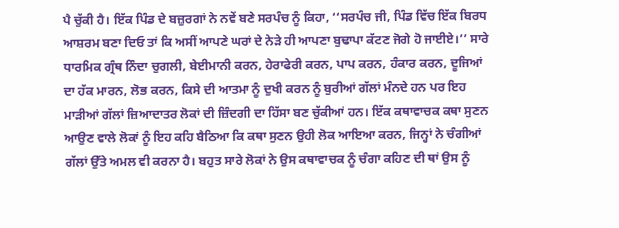ਪੈ ਚੁੱਕੀ ਹੈ। ਇੱਕ ਪਿੰਡ ਦੇ ਬਜ਼ੁਰਗਾਂ ਨੇ ਨਵੇਂ ਬਣੇ ਸਰਪੰਚ ਨੂੰ ਕਿਹਾ, ‘‘ਸਰਪੰਚ ਜੀ, ਪਿੰਡ ਵਿੱਚ ਇੱਕ ਬਿਰਧ ਆਸ਼ਰਮ ਬਣਾ ਦਿਓ ਤਾਂ ਕਿ ਅਸੀਂ ਆਪਣੇ ਘਰਾਂ ਦੇ ਨੇੜੇ ਹੀ ਆਪਣਾ ਬੁਢਾਪਾ ਕੱਟਣ ਜੋਗੇ ਹੋ ਜਾਈਏ।’’ ਸਾਰੇ ਧਾਰਮਿਕ ਗ੍ਰੰਥ ਨਿੰਦਾ ਚੁਗਲੀ, ਬੇਈਮਾਨੀ ਕਰਨ, ਹੇਰਾਫੇਰੀ ਕਰਨ, ਪਾਪ ਕਰਨ, ਹੰਕਾਰ ਕਰਨ, ਦੂਜਿਆਂ ਦਾ ਹੱਕ ਮਾਰਨ, ਲੋਭ ਕਰਨ, ਕਿਸੇ ਦੀ ਆਤਮਾ ਨੂੰ ਦੁਖੀ ਕਰਨ ਨੂੰ ਬੁਰੀਆਂ ਗੱਲਾਂ ਮੰਨਦੇ ਹਨ ਪਰ ਇਹ ਮਾੜੀਆਂ ਗੱਲਾਂ ਜ਼ਿਆਦਾਤਰ ਲੋਕਾਂ ਦੀ ਜ਼ਿੰਦਗੀ ਦਾ ਹਿੱਸਾ ਬਣ ਚੁੱਕੀਆਂ ਹਨ। ਇੱਕ ਕਥਾਵਾਚਕ ਕਥਾ ਸੁਣਨ ਆਉਣ ਵਾਲੇ ਲੋਕਾਂ ਨੂੰ ਇਹ ਕਹਿ ਬੈਠਿਆ ਕਿ ਕਥਾ ਸੁਣਨ ਉਹੀ ਲੋਕ ਆਇਆ ਕਰਨ, ਜਿਨ੍ਹਾਂ ਨੇ ਚੰਗੀਆਂ ਗੱਲਾਂ ਉੱਤੇ ਅਮਲ ਵੀ ਕਰਨਾ ਹੈ। ਬਹੁਤ ਸਾਰੇ ਲੋਕਾਂ ਨੇ ਉਸ ਕਥਾਵਾਚਕ ਨੂੰ ਚੰਗਾ ਕਹਿਣ ਦੀ ਥਾਂ ਉਸ ਨੂੰ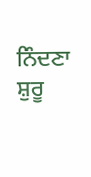ਨਿੰਦਣਾ ਸ਼ੁਰੂ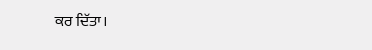ਕਰ ਦਿੱਤਾ।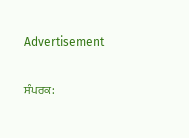Advertisement

ਸੰਪਰਕ: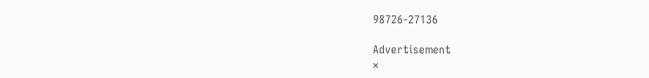98726-27136

Advertisement
×